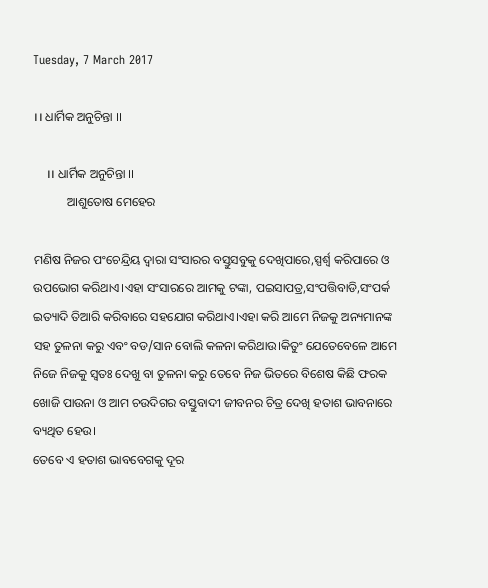Tuesday, 7 March 2017

।। ଧାର୍ମିକ ଅନୁଚିନ୍ତା ।।

    ।। ଧାର୍ମିକ ଅନୁଚିନ୍ତା ।।
           ଆଶୁତୋଷ ମେହେର

ମଣିଷ ନିଜର ପଂଚେନ୍ଦ୍ରିୟ ଦ୍ବାରା ସଂସାରର ବସ୍ତୁସବୁକୁ ଦେଖିପାରେ,ସ୍ପର୍ଶ୍ବ କରିପାରେ ଓ ଉପଭୋଗ କରିଥାଏ।ଏହା ସଂସାରରେ ଆମକୁ ଟଙ୍କା, ପଇସାପତ୍ର,ସଂପତ୍ତିବାଡି,ସଂପର୍କ ଇତ୍ୟାଦି ତିଆରି କରିବାରେ ସହଯୋଗ କରିଥାଏ।ଏହା କରି ଆମେ ନିଜକୁ ଅନ୍ୟମାନଙ୍କ ସହ ତୁଳନା କରୁ ଏବଂ ବଡ/ସାନ ବୋଲି କଳନା କରିଥାଉ।କିତୁଂ ଯେତେବେଳେ ଆମେ ନିଜେ ନିଜକୁ ସ୍ବତଃ ଦେଖୁ ବା ତୁଳନା କରୁ ତେବେ ନିଜ ଭିତରେ ବିଶେଷ କିଛି ଫରକ ଖୋଜି ପାଉନା ଓ ଆମ ଚଉଦିଗର ବସ୍ତୁବାଦୀ ଜୀବନର ଚିତ୍ର ଦେଖି ହତାଶ ଭାବନାରେ ବ୍ୟଥିତ ହେଉ।
ତେବେ ଏ ହତାଶ ଭାବବେଗକୁ ଦୂର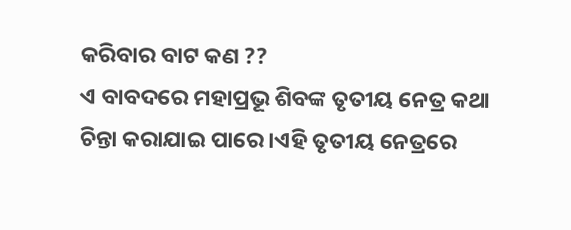କରିବାର ବାଟ କଣ ??
ଏ ବାବଦରେ ମହାପ୍ରଭୂ ଶିବଙ୍କ ତୃତୀୟ ନେତ୍ର କଥା ଚିନ୍ତା କରାଯାଇ ପାରେ।ଏହି ତୃତୀୟ ନେତ୍ରରେ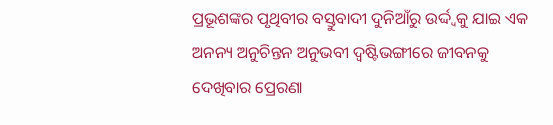ପ୍ରଭୂଶଙ୍କର ପୃଥିବୀର ବସ୍ତୁବାଦୀ ଦୁନିଆଁରୁ ଉର୍ଦ୍ଦ୍ବକୁ ଯାଇ ଏକ ଅନନ୍ୟ ଅନୁଚିନ୍ତନ ଅନୁଭବୀ ଦ୍ବଷ୍ଟିଭଙ୍ଗୀରେ ଜୀବନକୁ ଦେଖିବାର ପ୍ରେରଣା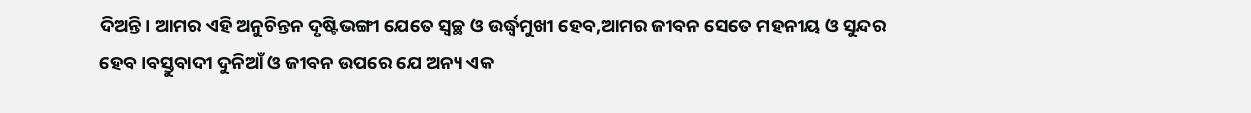ଦିଅନ୍ତି। ଆମର ଏହି ଅନୁଚିନ୍ତନ ଦୃଷ୍ଟିଭଙ୍ଗୀ ଯେତେ ସ୍ବଚ୍ଛ ଓ ଉର୍ଦ୍ଧ୍ବମୁଖୀ ହେବ,ଆମର ଜୀବନ ସେତେ ମହନୀୟ ଓ ସୁନ୍ଦର ହେବ।ବସ୍ତୁବାଦୀ ଦୁନିଆଁ ଓ ଜୀବନ ଉପରେ ଯେ ଅନ୍ୟ ଏକ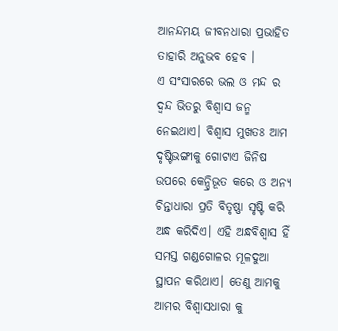ଆନନ୍ଦମୟ ଜୀବନଧାରା ପ୍ରଭାହିତ ତାହାରି ଅନୁଭବ ହେବ ।
ଏ ସଂସାରରେ ଭଲ ଓ ମନ୍ଦ ର ଦ୍ବନ୍ଦ ଭିତରୁ ବିଶ୍ବାସ ଜନ୍ମ ନେଇଥାଏ। ବିଶ୍ବାସ ମୁଖତଃ ଆମ ଦୃଷ୍ଟିଭଙ୍ଗୀକୁ ଗୋଟାଏ ଜିନିଷ ଉପରେ କେନ୍ଦ୍ରିଭୂତ କରେ ଓ ଅନ୍ୟ ଚିନ୍ତାଧାରା ପ୍ରତି ବିତୃଷ୍ଣା ସୃଷ୍ଟି କରି ଅନ୍ଧ କରିଦିଏ। ଏହି ଅନ୍ଧବିଶ୍ବାସ ହିଁ ସମସ୍ତ ଗଣ୍ଡଗୋଳର ମୂଳଦୁଆ ସ୍ଥାପନ କରିଥାଏ। ତେଣୁ ଆମକୁ ଆମର ବିଶ୍ବାସଧାରା କୁ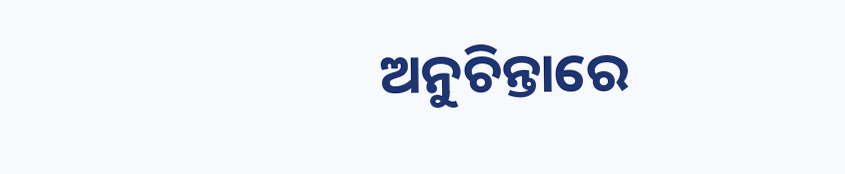ଅନୁଚିନ୍ତାରେ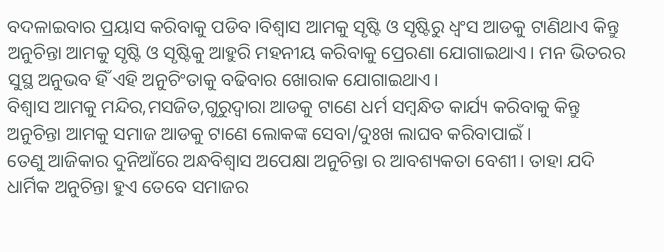ବଦଳାଇବାର ପ୍ରୟାସ କରିବାକୁ ପଡିବ।ବିଶ୍ବାସ ଆମକୁ ସୃଷ୍ଟି ଓ ସୃଷ୍ଟିରୁ ଧ୍ବଂସ ଆଡକୁ ଟାଣିଥାଏ କିନ୍ତୁ ଅନୁଚିନ୍ତା ଆମକୁ ସୃଷ୍ଟି ଓ ସୃଷ୍ଟିକୁ ଆହୁରି ମହନୀୟ କରିବାକୁ ପ୍ରେରଣା ଯୋଗାଇଥାଏ। ମନ ଭିତରର ସୁସ୍ଥ ଅନୁଭବ ହିଁ ଏହି ଅନୁଚିଂତାକୁ ବଢିବାର ଖୋରାକ ଯୋଗାଇଥାଏ।
ବିଶ୍ବାସ ଆମକୁ ମନ୍ଦିର,ମସଜିତ,ଗୁରୁଦ୍ବାରା ଆଡକୁ ଟାଣେ ଧର୍ମ ସମ୍ବନ୍ଧିତ କାର୍ଯ୍ୟ କରିବାକୁ କିନ୍ତୁ ଅନୁଚିନ୍ତା ଆମକୁ ସମାଜ ଆଡକୁ ଟାଣେ ଲୋକଙ୍କ ସେବା/ଦୁଃଖ ଲାଘବ କରିବାପାଇଁ ।
ତେଣୁ ଆଜିକାର ଦୁନିଆଁରେ ଅନ୍ଧବିଶ୍ବାସ ଅପେକ୍ଷା ଅନୁଚିନ୍ତା ର ଆବଶ୍ୟକତା ବେଶୀ। ତାହା ଯଦି ଧାର୍ମିକ ଅନୁଚିନ୍ତା ହୁଏ ତେବେ ସମାଜର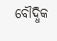ବୌଦ୍ଧିକ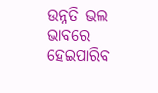ଉନ୍ନତି ଭଲ ଭାବରେ ହେଇପାରିବ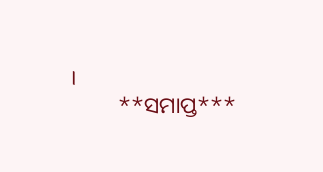।
         **ସମାପ୍ତ***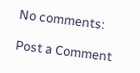No comments:

Post a Comment